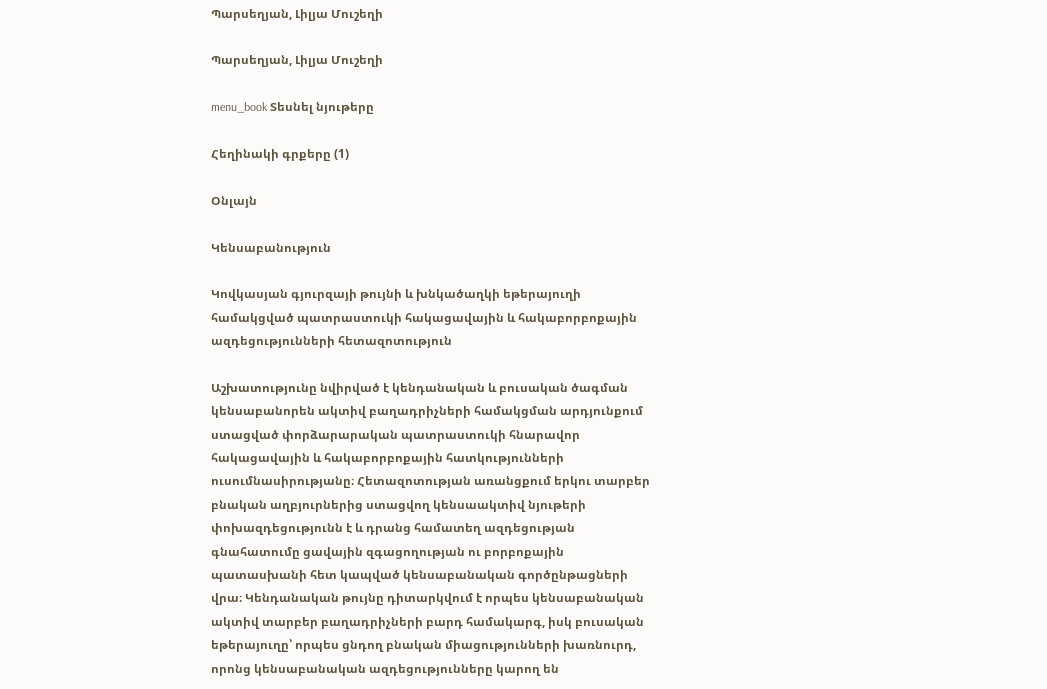Պարսեղյան, Լիլյա Մուշեղի

Պարսեղյան, Լիլյա Մուշեղի

menu_book Տեսնել նյութերը

Հեղինակի գրքերը (1)

Օնլայն

Կենսաբանություն

Կովկասյան գյուրզայի թույնի և խնկածաղկի եթերայուղի համակցված պատրաստուկի հակացավային և հակաբորբոքային ազդեցությունների հետազոտություն

Աշխատությունը նվիրված է կենդանական և բուսական ծագման կենսաբանորեն ակտիվ բաղադրիչների համակցման արդյունքում ստացված փորձարարական պատրաստուկի հնարավոր հակացավային և հակաբորբոքային հատկությունների ուսումնասիրությանը։ Հետազոտության առանցքում երկու տարբեր բնական աղբյուրներից ստացվող կենսաակտիվ նյութերի փոխազդեցությունն է և դրանց համատեղ ազդեցության գնահատումը ցավային զգացողության ու բորբոքային պատասխանի հետ կապված կենսաբանական գործընթացների վրա։ Կենդանական թույնը դիտարկվում է որպես կենսաբանական ակտիվ տարբեր բաղադրիչների բարդ համակարգ, իսկ բուսական եթերայուղը՝ որպես ցնդող բնական միացությունների խառնուրդ, որոնց կենսաբանական ազդեցությունները կարող են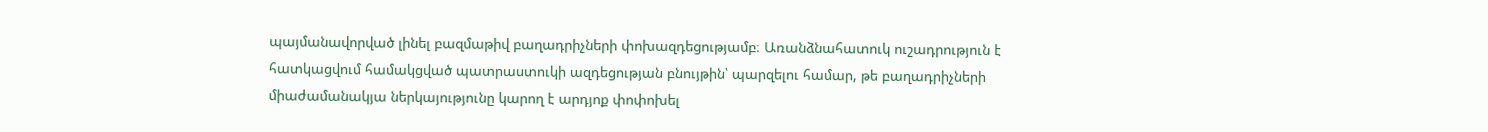պայմանավորված լինել բազմաթիվ բաղադրիչների փոխազդեցությամբ։ Առանձնահատուկ ուշադրություն է հատկացվում համակցված պատրաստուկի ազդեցության բնույթին՝ պարզելու համար, թե բաղադրիչների միաժամանակյա ներկայությունը կարող է արդյոք փոփոխել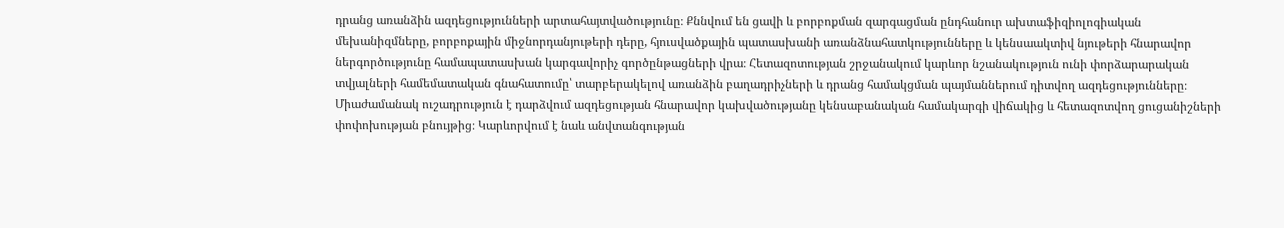դրանց առանձին ազդեցությունների արտահայտվածությունը։ Քննվում են ցավի և բորբոքման զարգացման ընդհանուր ախտաֆիզիոլոգիական մեխանիզմները, բորբոքային միջնորդանյութերի դերը, հյուսվածքային պատասխանի առանձնահատկությունները և կենսաակտիվ նյութերի հնարավոր ներգործությունը համապատասխան կարգավորիչ գործընթացների վրա։ Հետազոտության շրջանակում կարևոր նշանակություն ունի փորձարարական տվյալների համեմատական գնահատումը՝ տարբերակելով առանձին բաղադրիչների և դրանց համակցման պայմաններում դիտվող ազդեցությունները։ Միաժամանակ ուշադրություն է դարձվում ազդեցության հնարավոր կախվածությանը կենսաբանական համակարգի վիճակից և հետազոտվող ցուցանիշների փոփոխության բնույթից։ Կարևորվում է նաև անվտանգության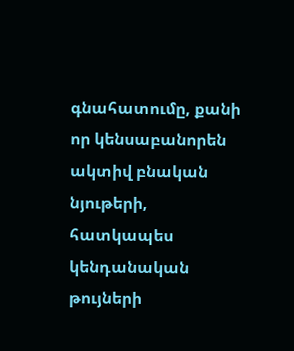գնահատումը, քանի որ կենսաբանորեն ակտիվ բնական նյութերի, հատկապես կենդանական թույների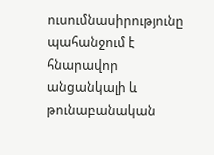ուսումնասիրությունը պահանջում է հնարավոր անցանկալի և թունաբանական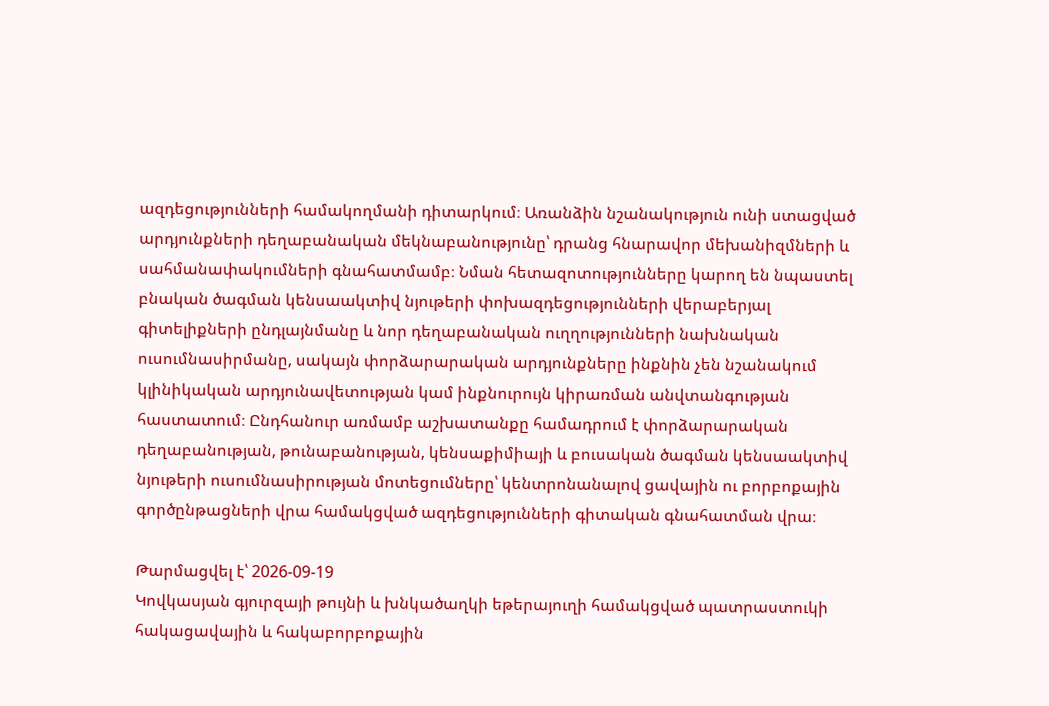ազդեցությունների համակողմանի դիտարկում։ Առանձին նշանակություն ունի ստացված արդյունքների դեղաբանական մեկնաբանությունը՝ դրանց հնարավոր մեխանիզմների և սահմանափակումների գնահատմամբ։ Նման հետազոտությունները կարող են նպաստել բնական ծագման կենսաակտիվ նյութերի փոխազդեցությունների վերաբերյալ գիտելիքների ընդլայնմանը և նոր դեղաբանական ուղղությունների նախնական ուսումնասիրմանը, սակայն փորձարարական արդյունքները ինքնին չեն նշանակում կլինիկական արդյունավետության կամ ինքնուրույն կիրառման անվտանգության հաստատում։ Ընդհանուր առմամբ աշխատանքը համադրում է փորձարարական դեղաբանության, թունաբանության, կենսաքիմիայի և բուսական ծագման կենսաակտիվ նյութերի ուսումնասիրության մոտեցումները՝ կենտրոնանալով ցավային ու բորբոքային գործընթացների վրա համակցված ազդեցությունների գիտական գնահատման վրա։

Թարմացվել է՝ 2026-09-19
Կովկասյան գյուրզայի թույնի և խնկածաղկի եթերայուղի համակցված պատրաստուկի հակացավային և հակաբորբոքային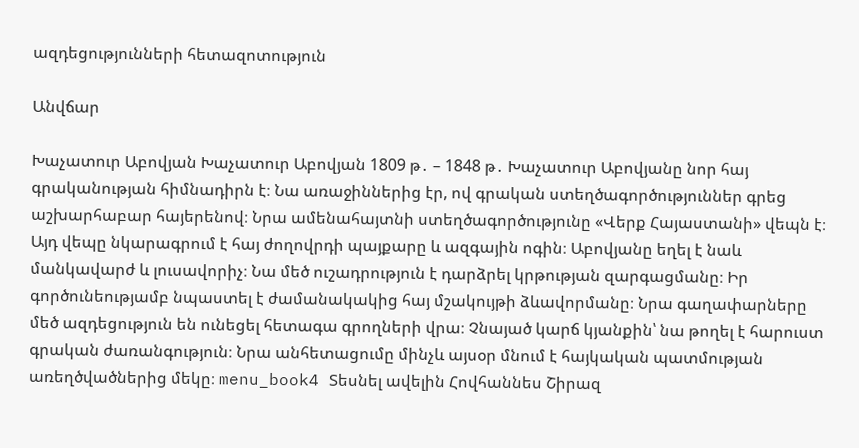ազդեցությունների հետազոտություն

Անվճար

Խաչատուր Աբովյան Խաչատուր Աբովյան 1809 թ․ – 1848 թ․ Խաչատուր Աբովյանը նոր հայ գրականության հիմնադիրն է։ Նա առաջիններից էր, ով գրական ստեղծագործություններ գրեց աշխարհաբար հայերենով։ Նրա ամենահայտնի ստեղծագործությունը «Վերք Հայաստանի» վեպն է։ Այդ վեպը նկարագրում է հայ ժողովրդի պայքարը և ազգային ոգին։ Աբովյանը եղել է նաև մանկավարժ և լուսավորիչ։ Նա մեծ ուշադրություն է դարձրել կրթության զարգացմանը։ Իր գործունեությամբ նպաստել է ժամանակակից հայ մշակույթի ձևավորմանը։ Նրա գաղափարները մեծ ազդեցություն են ունեցել հետագա գրողների վրա։ Չնայած կարճ կյանքին՝ նա թողել է հարուստ գրական ժառանգություն։ Նրա անհետացումը մինչև այսօր մնում է հայկական պատմության առեղծվածներից մեկը։ menu_book4 Տեսնել ավելին Հովհաննես Շիրազ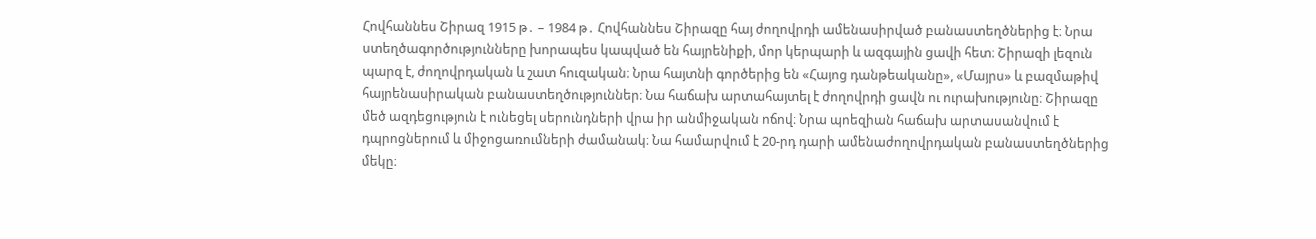Հովհաննես Շիրազ 1915 թ․ – 1984 թ․ Հովհաննես Շիրազը հայ ժողովրդի ամենասիրված բանաստեղծներից է։ Նրա ստեղծագործությունները խորապես կապված են հայրենիքի, մոր կերպարի և ազգային ցավի հետ։ Շիրազի լեզուն պարզ է, ժողովրդական և շատ հուզական։ Նրա հայտնի գործերից են «Հայոց դանթեականը», «Մայրս» և բազմաթիվ հայրենասիրական բանաստեղծություններ։ Նա հաճախ արտահայտել է ժողովրդի ցավն ու ուրախությունը։ Շիրազը մեծ ազդեցություն է ունեցել սերունդների վրա իր անմիջական ոճով։ Նրա պոեզիան հաճախ արտասանվում է դպրոցներում և միջոցառումների ժամանակ։ Նա համարվում է 20-րդ դարի ամենաժողովրդական բանաստեղծներից մեկը։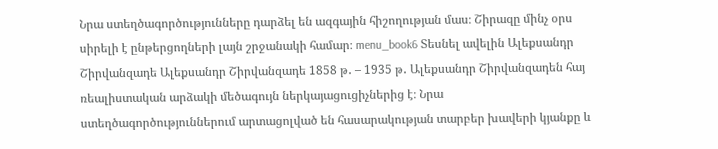Նրա ստեղծագործությունները դարձել են ազգային հիշողության մաս։ Շիրազը մինչ օրս սիրելի է ընթերցողների լայն շրջանակի համար։ menu_book6 Տեսնել ավելին Ալեքսանդր Շիրվանզադե Ալեքսանդր Շիրվանզադե 1858 թ․ – 1935 թ․ Ալեքսանդր Շիրվանզադեն հայ ռեալիստական արձակի մեծագույն ներկայացուցիչներից է։ Նրա ստեղծագործություններում արտացոլված են հասարակության տարբեր խավերի կյանքը և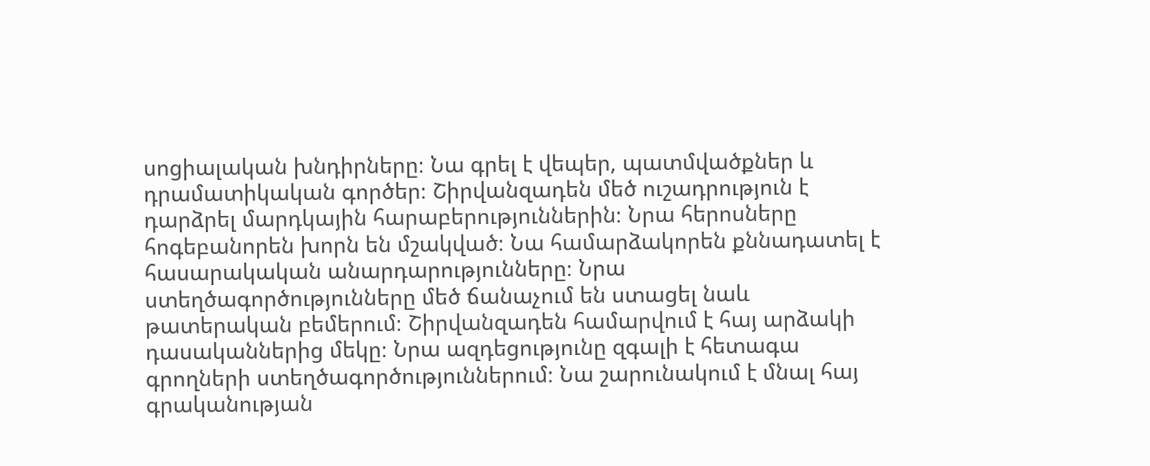սոցիալական խնդիրները։ Նա գրել է վեպեր, պատմվածքներ և դրամատիկական գործեր։ Շիրվանզադեն մեծ ուշադրություն է դարձրել մարդկային հարաբերություններին։ Նրա հերոսները հոգեբանորեն խորն են մշակված։ Նա համարձակորեն քննադատել է հասարակական անարդարությունները։ Նրա ստեղծագործությունները մեծ ճանաչում են ստացել նաև թատերական բեմերում։ Շիրվանզադեն համարվում է հայ արձակի դասականներից մեկը։ Նրա ազդեցությունը զգալի է հետագա գրողների ստեղծագործություններում։ Նա շարունակում է մնալ հայ գրականության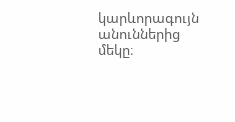կարևորագույն անուններից մեկը։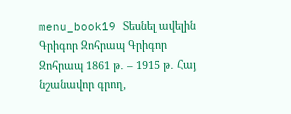menu_book19 Տեսնել ավելին Գրիգոր Զոհրապ Գրիգոր Զոհրապ 1861 թ․ – 1915 թ․ Հայ նշանավոր գրող,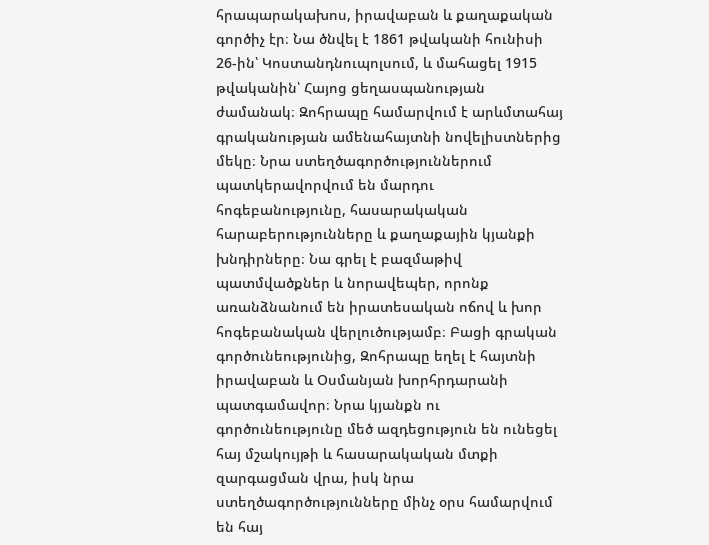հրապարակախոս, իրավաբան և քաղաքական գործիչ էր։ Նա ծնվել է 1861 թվականի հունիսի 26-ին՝ Կոստանդնուպոլսում, և մահացել 1915 թվականին՝ Հայոց ցեղասպանության ժամանակ։ Զոհրապը համարվում է արևմտահայ գրականության ամենահայտնի նովելիստներից մեկը։ Նրա ստեղծագործություններում պատկերավորվում են մարդու հոգեբանությունը, հասարակական հարաբերությունները և քաղաքային կյանքի խնդիրները։ Նա գրել է բազմաթիվ պատմվածքներ և նորավեպեր, որոնք առանձնանում են իրատեսական ոճով և խոր հոգեբանական վերլուծությամբ։ Բացի գրական գործունեությունից, Զոհրապը եղել է հայտնի իրավաբան և Օսմանյան խորհրդարանի պատգամավոր։ Նրա կյանքն ու գործունեությունը մեծ ազդեցություն են ունեցել հայ մշակույթի և հասարակական մտքի զարգացման վրա, իսկ նրա ստեղծագործությունները մինչ օրս համարվում են հայ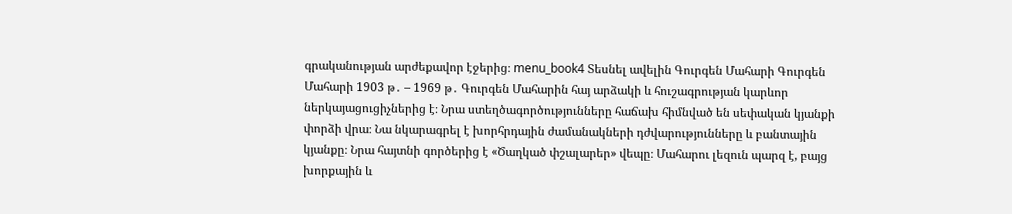գրականության արժեքավոր էջերից։ menu_book4 Տեսնել ավելին Գուրգեն Մահարի Գուրգեն Մահարի 1903 թ․ – 1969 թ․ Գուրգեն Մահարին հայ արձակի և հուշագրության կարևոր ներկայացուցիչներից է։ Նրա ստեղծագործությունները հաճախ հիմնված են սեփական կյանքի փորձի վրա։ Նա նկարագրել է խորհրդային ժամանակների դժվարությունները և բանտային կյանքը։ Նրա հայտնի գործերից է «Ծաղկած փշալարեր» վեպը։ Մահարու լեզուն պարզ է, բայց խորքային և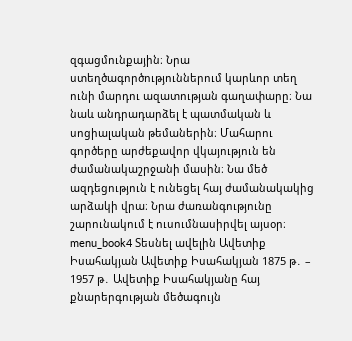զգացմունքային։ Նրա ստեղծագործություններում կարևոր տեղ ունի մարդու ազատության գաղափարը։ Նա նաև անդրադարձել է պատմական և սոցիալական թեմաներին։ Մահարու գործերը արժեքավոր վկայություն են ժամանակաշրջանի մասին։ Նա մեծ ազդեցություն է ունեցել հայ ժամանակակից արձակի վրա։ Նրա ժառանգությունը շարունակում է ուսումնասիրվել այսօր։ menu_book4 Տեսնել ավելին Ավետիք Իսահակյան Ավետիք Իսահակյան 1875 թ․ – 1957 թ․ Ավետիք Իսահակյանը հայ քնարերգության մեծագույն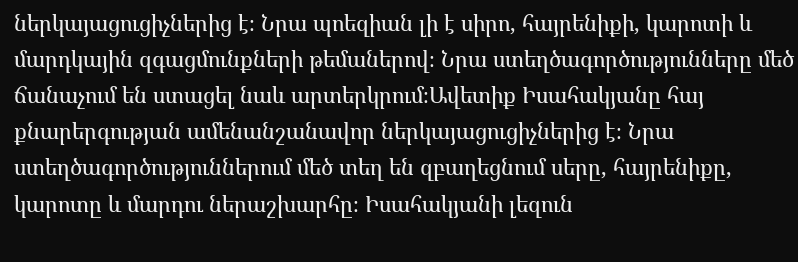ներկայացուցիչներից է։ Նրա պոեզիան լի է սիրո, հայրենիքի, կարոտի և մարդկային զգացմունքների թեմաներով։ Նրա ստեղծագործությունները մեծ ճանաչում են ստացել նաև արտերկրում։Ավետիք Իսահակյանը հայ քնարերգության ամենանշանավոր ներկայացուցիչներից է։ Նրա ստեղծագործություններում մեծ տեղ են զբաղեցնում սերը, հայրենիքը, կարոտը և մարդու ներաշխարհը։ Իսահակյանի լեզուն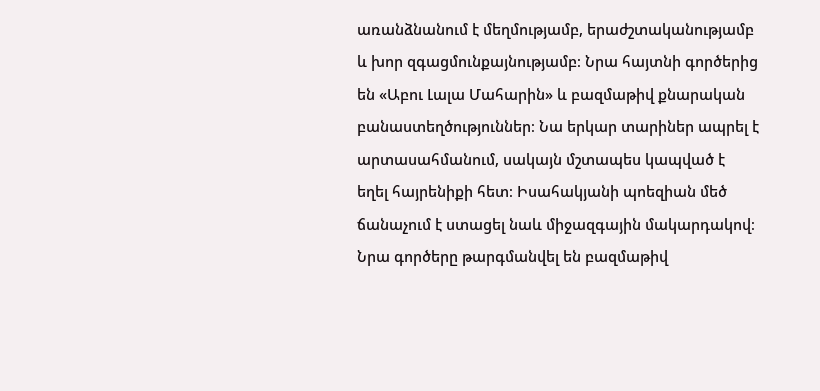առանձնանում է մեղմությամբ, երաժշտականությամբ և խոր զգացմունքայնությամբ։ Նրա հայտնի գործերից են «Աբու Լալա Մահարին» և բազմաթիվ քնարական բանաստեղծություններ։ Նա երկար տարիներ ապրել է արտասահմանում, սակայն մշտապես կապված է եղել հայրենիքի հետ։ Իսահակյանի պոեզիան մեծ ճանաչում է ստացել նաև միջազգային մակարդակով։ Նրա գործերը թարգմանվել են բազմաթիվ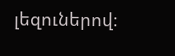լեզուներով։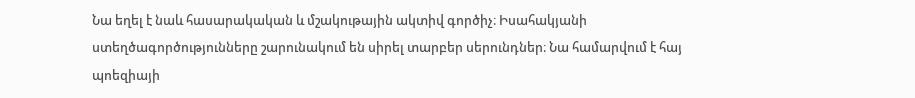Նա եղել է նաև հասարակական և մշակութային ակտիվ գործիչ։ Իսահակյանի ստեղծագործությունները շարունակում են սիրել տարբեր սերունդներ։ Նա համարվում է հայ պոեզիայի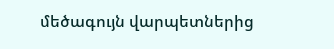մեծագույն վարպետներից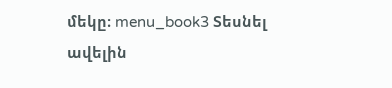մեկը։ menu_book3 Տեսնել ավելին